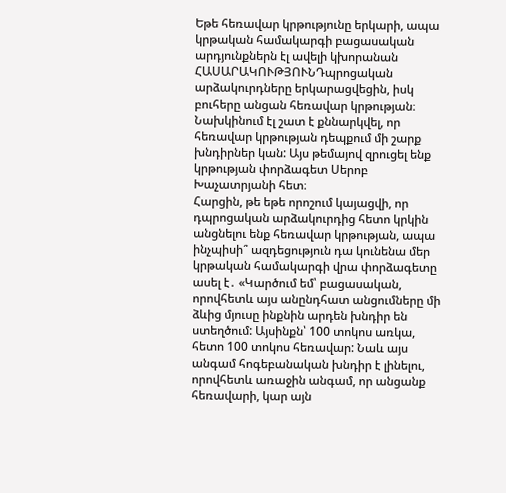Եթե հեռավար կրթությունը երկարի, ապա կրթական համակարգի բացասական արդյունքներն էլ ավելի կխորանան
ՀԱՍԱՐԱԿՈՒԹՅՈՒՆԴպրոցական արձակուրդները երկարացվեցին, իսկ բուհերը անցան հեռավար կրթության։ Նախկինում էլ շատ է քննարկվել, որ հեռավար կրթության դեպքում մի շարք խնդիրներ կան: Այս թեմայով զրուցել ենք կրթության փորձագետ Սերոբ Խաչատրյանի հետ։
Հարցին, թե եթե որոշում կայացվի, որ դպրոցական արձակուրդից հետո կրկին անցնելու ենք հեռավար կրթության, ապա ինչպիսի՞ ազդեցություն դա կունենա մեր կրթական համակարգի վրա փորձագետը ասել է․ «Կարծում եմ՝ բացասական, որովհետև այս անընդհատ անցումները մի ձևից մյուսը ինքնին արդեն խնդիր են ստեղծում: Այսինքն՝ 100 տոկոս առկա, հետո 100 տոկոս հեռավար: Նաև այս անգամ հոգեբանական խնդիր է լինելու, որովհետև առաջին անգամ, որ անցանք հեռավարի, կար այն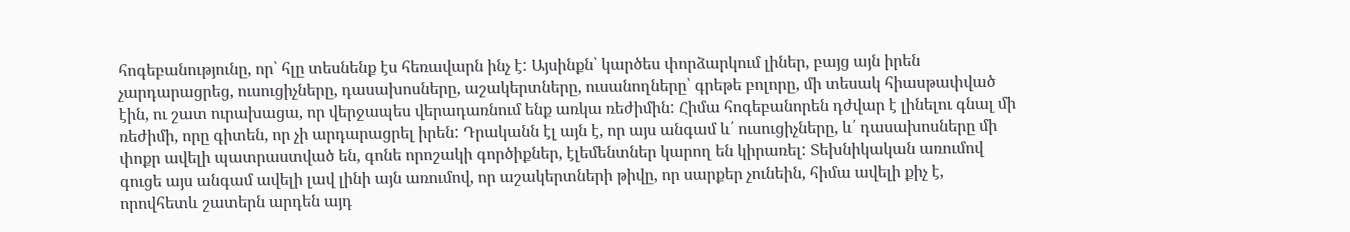հոգեբանությունը, որ՝ հլը տեսնենք էս հեռավարն ինչ է: Այսինքն՝ կարծես փորձարկում լիներ, բայց այն իրեն չարդարացրեց, ուսուցիչները, դասախոսները, աշակերտները, ուսանողները՝ գրեթե բոլորը, մի տեսակ հիասթափված էին, ու շատ ուրախացա, որ վերջապես վերադառնում ենք առկա ռեժիմին: Հիմա հոգեբանորեն դժվար է լինելու գնալ մի ռեժիմի, որը գիտեն, որ չի արդարացրել իրեն: Դրականն էլ այն է, որ այս անգամ և՛ ուսուցիչները, և՛ դասախոսները մի փոքր ավելի պատրաստված են, գոնե որոշակի գործիքներ, էլեմենտներ կարող են կիրառել: Տեխնիկական առումով գուցե այս անգամ ավելի լավ լինի այն առումով, որ աշակերտների թիվը, որ սարքեր չունեին, հիմա ավելի քիչ է, որովհետև շատերն արդեն այդ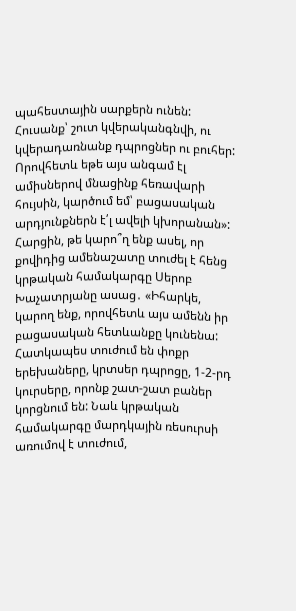պահեստային սարքերն ունեն: Հուսանք՝ շուտ կվերականգնվի, ու կվերադառնանք դպրոցներ ու բուհեր: Որովհետև եթե այս անգամ էլ ամիսներով մնացինք հեռավարի հույսին, կարծում եմ՝ բացասական արդյունքներն է՛լ ավելի կխորանան»:
Հարցին, թե կարո՞ղ ենք ասել, որ քովիդից ամենաշատը տուժել է հենց կրթական համակարգը Սերոբ Խաչատրյանը ասաց․ «Իհարկե, կարող ենք, որովհետև այս ամենն իր բացասական հետևանքը կունենա: Հատկապես տուժում են փոքր երեխաները, կրտսեր դպրոցը, 1-2-րդ կուրսերը, որոնք շատ-շատ բաներ կորցնում են: Նաև կրթական համակարգը մարդկային ռեսուրսի առումով է տուժում,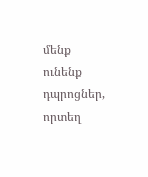մենք ունենք դպրոցներ, որտեղ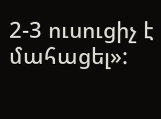2-3 ուսուցիչ է մահացել»: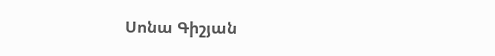Սոնա Գիշյան